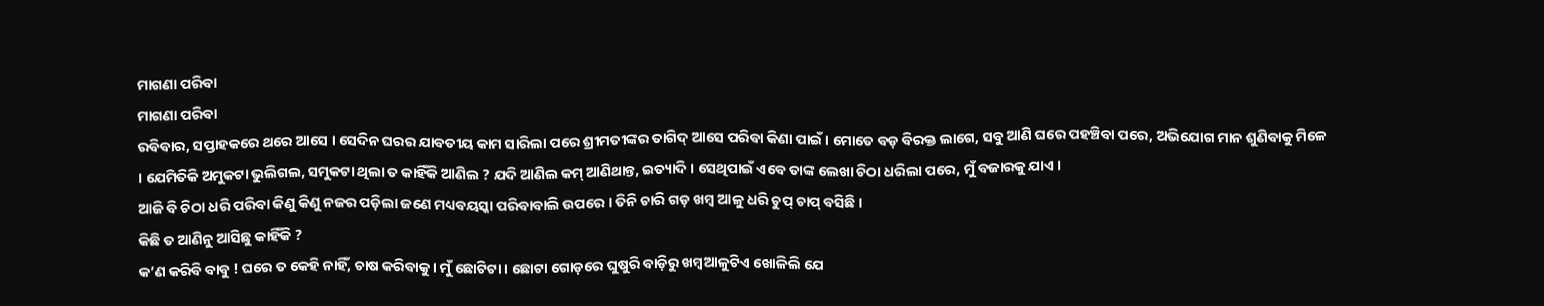ମାଗଣା ପରିବା
ମାଗଣା ପରିବା
ରବିବାର, ସପ୍ତାହକରେ ଥରେ ଆସେ । ସେଦିନ ଘରର ଯାବତୀୟ କାମ ସାରିଲା ପରେ ଶ୍ରୀମତୀଙ୍କର ତାଗିଦ୍ ଆସେ ପରିବା କିଣା ପାଇଁ । ମୋତେ ବଡ଼ ବିରକ୍ତ ଲାଗେ, ସବୁ ଆଣି ଘରେ ପହଞ୍ଚିବା ପରେ, ଅଭିଯୋଗ ମାନ ଶୁଣିବାକୁ ମିଳେ । ଯେମିତିକି ଅମୁକଟା ଭୁଲିଗଲ, ସମୁକଟା ଥିଲା ତ କାହିଁକି ଆଣିଲ ? ଯଦି ଆଣିଲ କମ୍ ଆଣିଥାନ୍ତ, ଇତ୍ୟାଦି । ସେଥିପାଇଁ ଏବେ ତାଙ୍କ ଲେଖା ଚିଠା ଧରିଲା ପରେ, ମୁଁ ବଜାରକୁ ଯାଏ ।
ଆଜି ବି ଚିଠା ଧରି ପରିବା କିଣୁ କିଣୁ ନଜର ପଡ଼ିଲା ଜଣେ ମଧ୍ୟବୟସ୍କା ପରିବାବାଲି ଉପରେ । ତିନି ଚାରି ଗଡ଼ ଖମ୍ୱ ଆଳୁ ଧରି ଚୁପ୍ ଚାପ୍ ବସିଛି ।
କିଛି ତ ଆଣିନୁ ଆସିଛୁ କାହିଁକି ?
କ’ଣ କରିବି ବାବୁ ! ଘରେ ତ କେହି ନାହିଁ, ଚାଷ କରିବାକୁ । ମୁଁ ଛୋଟିଟା । ଛୋଟା ଗୋଡ଼ରେ ଘୁଷୁରି ବାଡ଼ିରୁ ଖମ୍ୱଆଳୁଟିଏ ଖୋଳିଲି ଯେ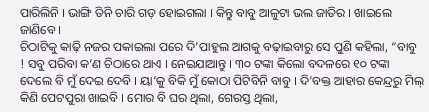ପାରିଲିନି । ଭାଙ୍ଗି ତିନି ଚାରି ଗଡ଼ ହୋଇଗଲା । କିନ୍ତୁ ବାବୁ ଆଳୁଟା ଭଲ ଜାତିର । ଖାଇଲେ ଜାଣିବେ ।
ଚିଠାଟିକୁ କାଢ଼ି ନଜର ପକାଇଲା ପରେ ଦି’ପାହୁଲ ଆଗକୁ ବଢ଼ାଇବାରୁ ସେ ପୁଣି କହିଲା, “ବାବୁ ! ସବୁ ପରିବା କ’ଣ ଚିଠାରେ ଥାଏ । ନେଇଯାଆନ୍ତୁ । ୩୦ ଟଙ୍କା କିଲୋ ବଦଳରେ ୧୦ ଟଙ୍କା ଦେଲେ ବି ମୁଁ ଦେଇ ଦେବି । ୟା’କୁ ବିକି ମୁଁ କୋଠା ପିଟିବିନି ବାବୁ । ଦି’ବକ୍ତ ଆହାର କେନ୍ଦ୍ରରୁ ମିଲ୍ କିଣି ପେଟପୁରା ଖାଇବି । ମୋର ବି ଘର ଥିଲା, ଗେରସ୍ତ ଥିଲା,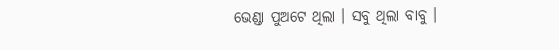ଭେଣ୍ଡା ପୁଅଟେ ଥିଲା । ସବୁ ଥିଲା ବାବୁ ।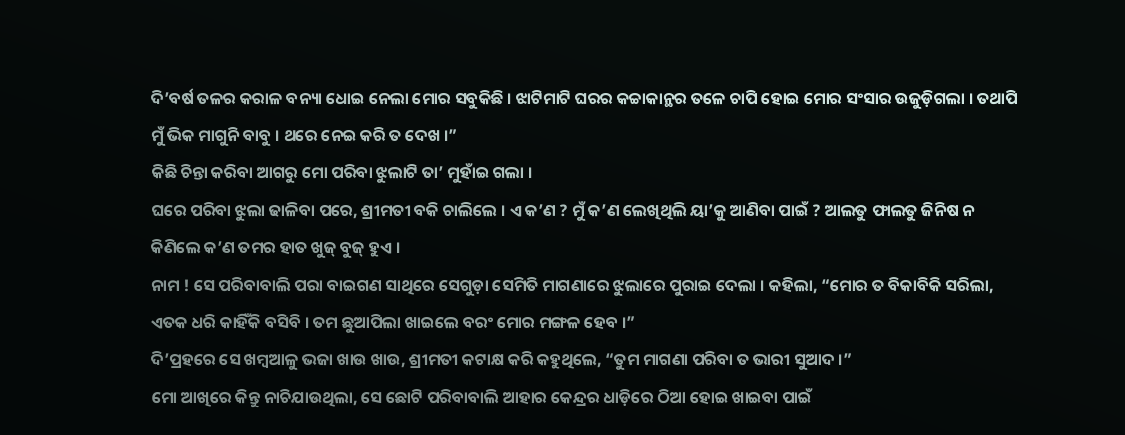ଦି’ବର୍ଷ ତଳର କରାଳ ବନ୍ୟା ଧୋଇ ନେଲା ମୋର ସବୁକିଛି । ଝାଟିମାଟି ଘରର କଚ୍ଚାକାନ୍ଥର ତଳେ ଚାପି ହୋଇ ମୋର ସଂସାର ଉଜୁଡ଼ିଗଲା । ତଥାପି ମୁଁ ଭିକ ମାଗୁନି ବାବୁ । ଥରେ ନେଇ କରି ତ ଦେଖ ।”
କିଛି ଚିନ୍ତା କରିବା ଆଗରୁ ମୋ ପରିବା ଝୁଲାଟି ତା’ ମୁହାଁଇ ଗଲା ।
ଘରେ ପରିବା ଝୁଲା ଢାଳିବା ପରେ, ଶ୍ରୀମତୀ ବକି ଚାଲିଲେ । ଏ କ’ଣ ? ମୁଁ କ’ଣ ଲେଖିଥିଲି ୟା’କୁ ଆଣିବା ପାଇଁ ? ଆଲତୁ ଫାଲତୁ ଜିନିଷ ନ କିଣିଲେ କ’ଣ ତମର ହାତ ଖୁଜ୍ ବୁଜ୍ ହୁଏ ।
ନାମ ! ସେ ପରିବାବାଲି ପରା ବାଇଗଣ ସାଥିରେ ସେଗୁଡ଼ା ସେମିତି ମାଗଣାରେ ଝୁଲାରେ ପୁରାଇ ଦେଲା । କହିଲା, “ମୋର ତ ବିକାବିକି ସରିଲା, ଏତକ ଧରି କାହିଁକି ବସିବି । ତମ ଛୁଆପିଲା ଖାଇଲେ ବରଂ ମୋର ମଙ୍ଗଳ ହେବ ।”
ଦି’ପ୍ରହରେ ସେ ଖମ୍ୱଆଳୁ ଭଜା ଖାଉ ଖାଉ, ଶ୍ରୀମତୀ କଟାକ୍ଷ କରି କହୁଥିଲେ, “ତୁମ ମାଗଣା ପରିବା ତ ଭାରୀ ସୁଆଦ ।”
ମୋ ଆଖିରେ କିନ୍ତୁ ନାଚିଯାଉଥିଲା, ସେ ଛୋଟି ପରିବାବାଲି ଆହାର କେନ୍ଦ୍ରର ଧାଡ଼ିରେ ଠିଆ ହୋଇ ଖାଇବା ପାଇଁ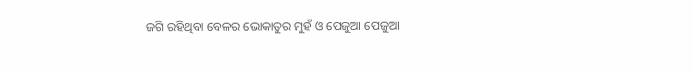ଜଗି ରହିଥିବା ବେଳର ଭୋକାତୁର ମୁହଁ ଓ ପେଜୁଆ ପେଜୁଆ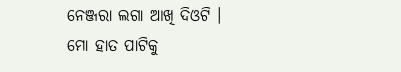ନେଞ୍ଜରା ଲଗା ଆଖି ଦିଓଟି ।
ମୋ ହାତ ପାଟିକୁ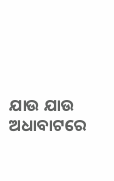ଯାଉ ଯାଉ ଅଧାବାଟରେ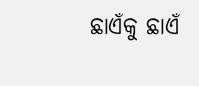ଛାଏଁକୁ ଛାଏଁ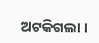ଅଟକିଗଲା ।